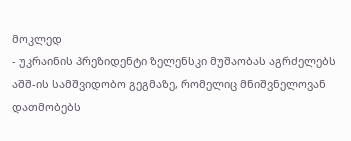მოკლედ
- უკრაინის პრეზიდენტი ზელენსკი მუშაობას აგრძელებს აშშ-ის სამშვიდობო გეგმაზე, რომელიც მნიშვნელოვან დათმობებს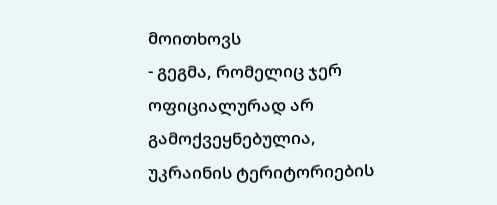მოითხოვს
- გეგმა, რომელიც ჯერ ოფიციალურად არ გამოქვეყნებულია, უკრაინის ტერიტორიების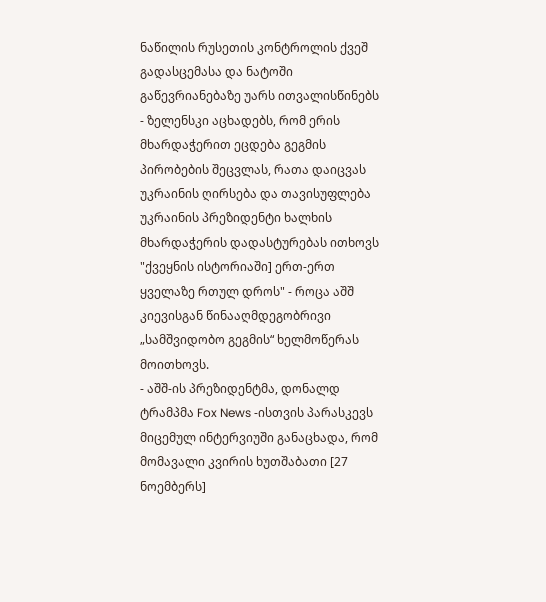ნაწილის რუსეთის კონტროლის ქვეშ გადასცემასა და ნატოში გაწევრიანებაზე უარს ითვალისწინებს
- ზელენსკი აცხადებს, რომ ერის მხარდაჭერით ეცდება გეგმის პირობების შეცვლას, რათა დაიცვას უკრაინის ღირსება და თავისუფლება
უკრაინის პრეზიდენტი ხალხის მხარდაჭერის დადასტურებას ითხოვს "ქვეყნის ისტორიაში] ერთ-ერთ ყველაზე რთულ დროს" - როცა აშშ კიევისგან წინააღმდეგობრივი „სამშვიდობო გეგმის“ ხელმოწერას მოითხოვს.
- აშშ-ის პრეზიდენტმა, დონალდ ტრამპმა Fox News -ისთვის პარასკევს მიცემულ ინტერვიუში განაცხადა, რომ მომავალი კვირის ხუთშაბათი [27 ნოემბერს]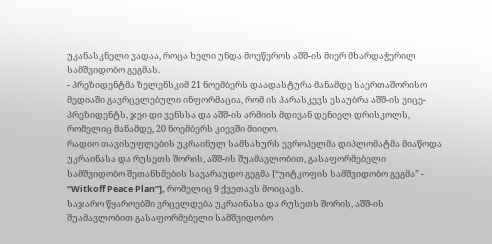უკანასკნელი ვადაა, როცა ხელი უნდა მოეწეროს აშშ-ის მიერ მხარდაჭერილ სამშვიდობო გეგმას.
- პრეზიდენტმა ზელენსკიმ 21 ნოემბერს დაადასტურა მანამდე საერთაშორისო მედიაში გავრცელებული ინფორმაცია, რომ ის პარასკევს ესაუბრა აშშ-ის ვიცე-პრეზიდენტს, ჯეი დი ვენსსა და აშშ-ის არმიის მდივან დენიელ დრისკოლს, რომელიც მანამდე, 20 ნოემბერს კიევში მიიღო.
რადიო თავისუფლების უკრაინულ სამსახურს ევროპელმა დიპლომატმა მიაწოდა უკრაინასა და რუსეთს შორის, აშშ-ის შუამავლობით, გასაფორმებელი სამშვიდობო შეთანხმების სავარაუდო გეგმა [“უიტკოფის სამშვიდობო გეგმა” - “Witkoff Peace Plan”], რომელიც 9 ქვეთავს მოიცავს.
საჯარო წყაროებში ვრცელდება უკრაინასა და რუსეთს შორის, აშშ-ის შუამავლობით გასაფორმებელი სამშვიდობო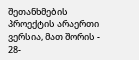შეთანხმების პროექტის არაერთი ვერსია, მათ შორის - 28-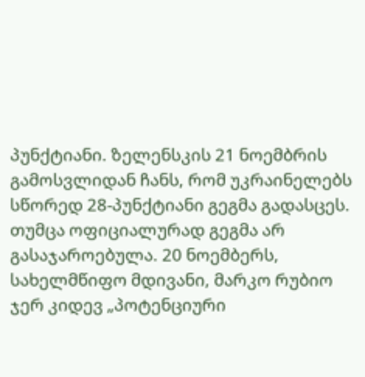პუნქტიანი. ზელენსკის 21 ნოემბრის გამოსვლიდან ჩანს, რომ უკრაინელებს სწორედ 28-პუნქტიანი გეგმა გადასცეს. თუმცა ოფიციალურად გეგმა არ გასაჯაროებულა. 20 ნოემბერს, სახელმწიფო მდივანი, მარკო რუბიო ჯერ კიდევ „პოტენციური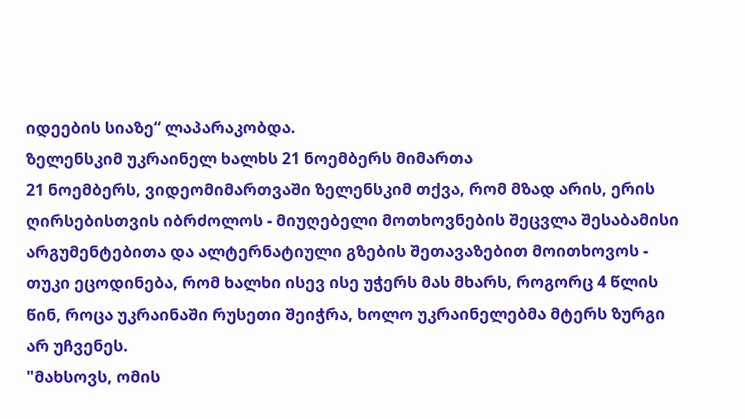იდეების სიაზე“ ლაპარაკობდა.
ზელენსკიმ უკრაინელ ხალხს 21 ნოემბერს მიმართა
21 ნოემბერს, ვიდეომიმართვაში ზელენსკიმ თქვა, რომ მზად არის, ერის ღირსებისთვის იბრძოლოს - მიუღებელი მოთხოვნების შეცვლა შესაბამისი არგუმენტებითა და ალტერნატიული გზების შეთავაზებით მოითხოვოს - თუკი ეცოდინება, რომ ხალხი ისევ ისე უჭერს მას მხარს, როგორც 4 წლის წინ, როცა უკრაინაში რუსეთი შეიჭრა, ხოლო უკრაინელებმა მტერს ზურგი არ უჩვენეს.
"მახსოვს, ომის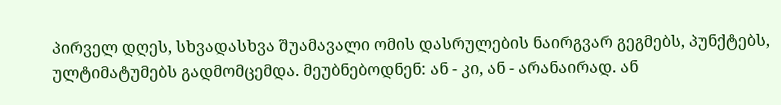პირველ დღეს, სხვადასხვა შუამავალი ომის დასრულების ნაირგვარ გეგმებს, პუნქტებს, ულტიმატუმებს გადმომცემდა. მეუბნებოდნენ: ან - კი, ან - არანაირად. ან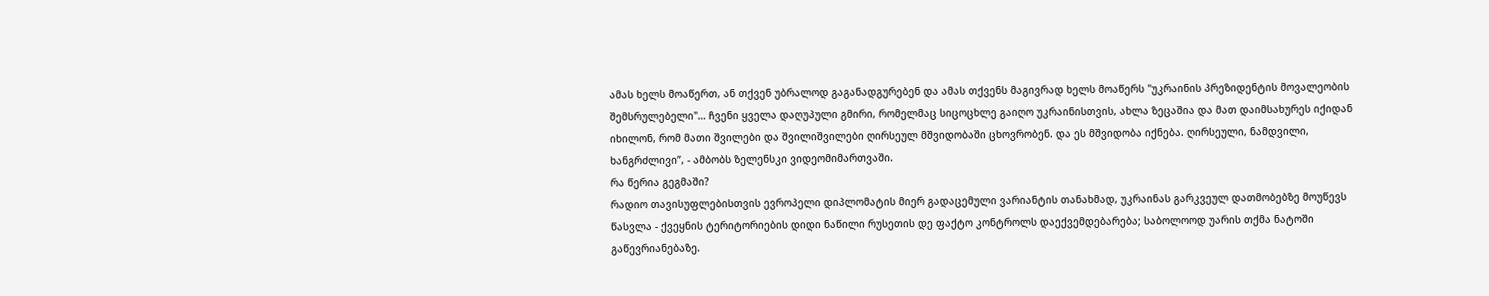ამას ხელს მოაწერთ, ან თქვენ უბრალოდ გაგანადგურებენ და ამას თქვენს მაგივრად ხელს მოაწერს "უკრაინის პრეზიდენტის მოვალეობის შემსრულებელი"… ჩვენი ყველა დაღუპული გმირი, რომელმაც სიცოცხლე გაიღო უკრაინისთვის, ახლა ზეცაშია და მათ დაიმსახურეს იქიდან იხილონ, რომ მათი შვილები და შვილიშვილები ღირსეულ მშვიდობაში ცხოვრობენ. და ეს მშვიდობა იქნება. ღირსეული, ნამდვილი, ხანგრძლივი”, - ამბობს ზელენსკი ვიდეომიმართვაში.
რა წერია გეგმაში?
რადიო თავისუფლებისთვის ევროპელი დიპლომატის მიერ გადაცემული ვარიანტის თანახმად, უკრაინას გარკვეულ დათმობებზე მოუწევს წასვლა - ქვეყნის ტერიტორიების დიდი ნაწილი რუსეთის დე ფაქტო კონტროლს დაექვემდებარება; საბოლოოდ უარის თქმა ნატოში გაწევრიანებაზე.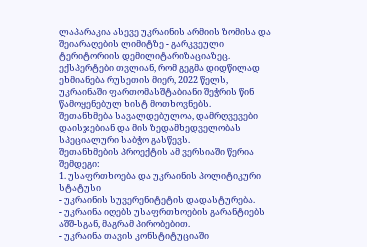ლაპარაკია ასევე უკრაინის არმიის ზომისა და შეიარაღების ლიმიტზე - გარკვეული ტერიტორიის დემილიტარიზაციაზეც. ექსპერტები თვლიან, რომ გეგმა დიდწილად ეხმიანება რუსეთის მიერ, 2022 წელს, უკრაინაში ფართომასშტაბიანი შეჭრის წინ წამოყენებულ ხისტ მოთხოვნებს.
შეთანხმება სავალდებულოა, დამრღვევები დაისჯებიან და მის ზედამხედველობას სპეციალური საბჭო გასწევს.
შეთანხმების პროექტის ამ ვერსიაში წერია შემდეგი:
1. უსაფრთხოება და უკრაინის პოლიტიკური სტატუსი
- უკრაინის სუვერენიტეტის დადასტურება.
- უკრაინა იღებს უსაფრთხოების გარანტიებს აშშ-სგან, მაგრამ პირობებით.
- უკრაინა თავის კონსტიტუციაში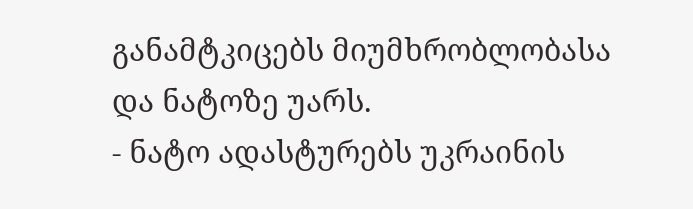განამტკიცებს მიუმხრობლობასა და ნატოზე უარს.
- ნატო ადასტურებს უკრაინის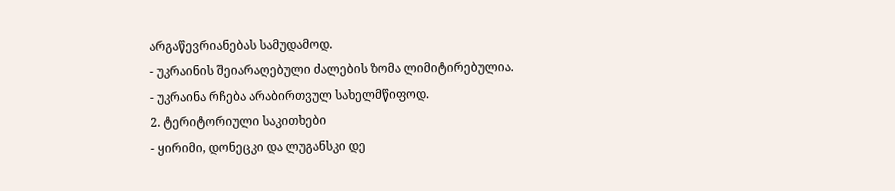არგაწევრიანებას სამუდამოდ.
- უკრაინის შეიარაღებული ძალების ზომა ლიმიტირებულია.
- უკრაინა რჩება არაბირთვულ სახელმწიფოდ.
2. ტერიტორიული საკითხები
- ყირიმი, დონეცკი და ლუგანსკი დე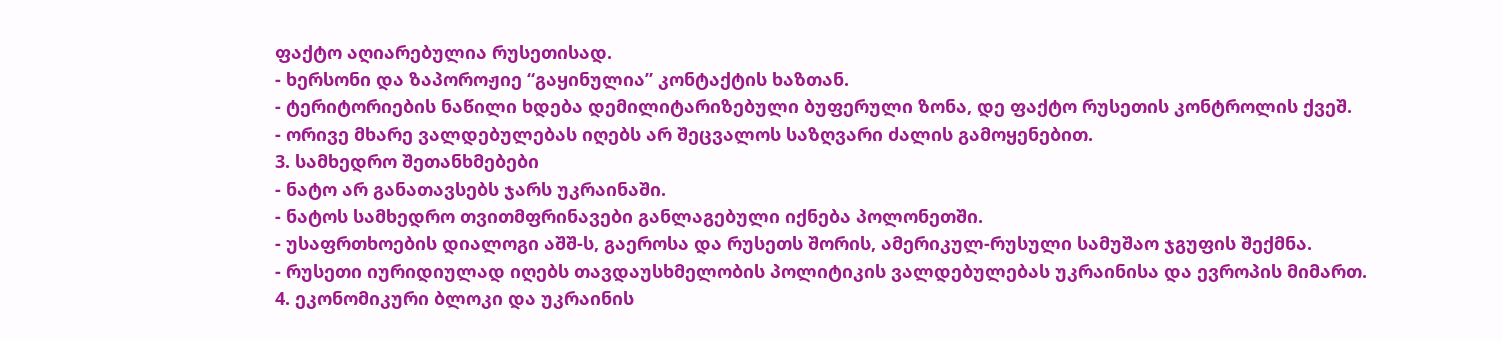ფაქტო აღიარებულია რუსეთისად.
- ხერსონი და ზაპოროჟიე “გაყინულია” კონტაქტის ხაზთან.
- ტერიტორიების ნაწილი ხდება დემილიტარიზებული ბუფერული ზონა, დე ფაქტო რუსეთის კონტროლის ქვეშ.
- ორივე მხარე ვალდებულებას იღებს არ შეცვალოს საზღვარი ძალის გამოყენებით.
3. სამხედრო შეთანხმებები
- ნატო არ განათავსებს ჯარს უკრაინაში.
- ნატოს სამხედრო თვითმფრინავები განლაგებული იქნება პოლონეთში.
- უსაფრთხოების დიალოგი აშშ-ს, გაეროსა და რუსეთს შორის, ამერიკულ-რუსული სამუშაო ჯგუფის შექმნა.
- რუსეთი იურიდიულად იღებს თავდაუსხმელობის პოლიტიკის ვალდებულებას უკრაინისა და ევროპის მიმართ.
4. ეკონომიკური ბლოკი და უკრაინის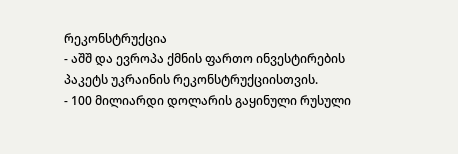რეკონსტრუქცია
- აშშ და ევროპა ქმნის ფართო ინვესტირების პაკეტს უკრაინის რეკონსტრუქციისთვის.
- 100 მილიარდი დოლარის გაყინული რუსული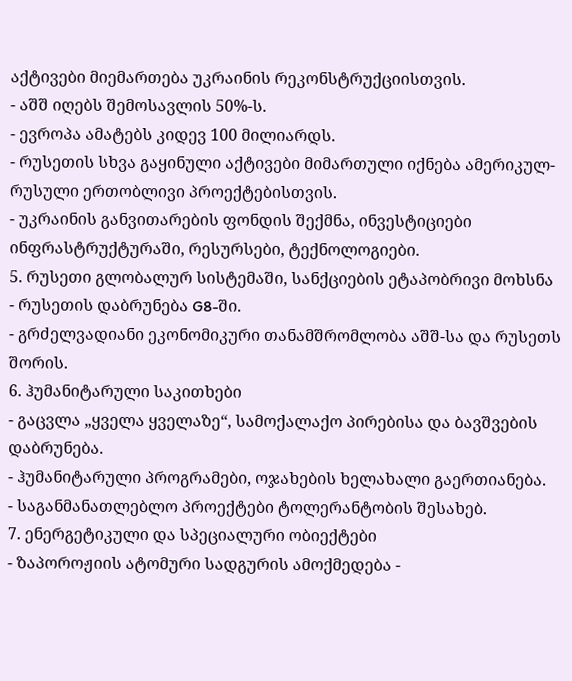აქტივები მიემართება უკრაინის რეკონსტრუქციისთვის.
- აშშ იღებს შემოსავლის 50%-ს.
- ევროპა ამატებს კიდევ 100 მილიარდს.
- რუსეთის სხვა გაყინული აქტივები მიმართული იქნება ამერიკულ-რუსული ერთობლივი პროექტებისთვის.
- უკრაინის განვითარების ფონდის შექმნა, ინვესტიციები ინფრასტრუქტურაში, რესურსები, ტექნოლოგიები.
5. რუსეთი გლობალურ სისტემაში, სანქციების ეტაპობრივი მოხსნა
- რუსეთის დაბრუნება G8-ში.
- გრძელვადიანი ეკონომიკური თანამშრომლობა აშშ-სა და რუსეთს შორის.
6. ჰუმანიტარული საკითხები
- გაცვლა „ყველა ყველაზე“, სამოქალაქო პირებისა და ბავშვების დაბრუნება.
- ჰუმანიტარული პროგრამები, ოჯახების ხელახალი გაერთიანება.
- საგანმანათლებლო პროექტები ტოლერანტობის შესახებ.
7. ენერგეტიკული და სპეციალური ობიექტები
- ზაპოროჟიის ატომური სადგურის ამოქმედება -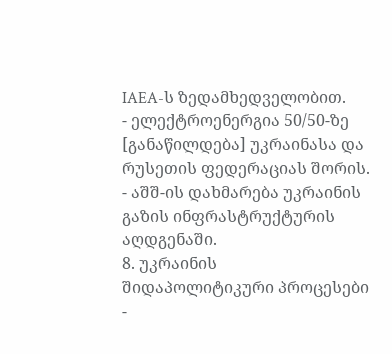IAEA-ს ზედამხედველობით.
- ელექტროენერგია 50/50-ზე [განაწილდება] უკრაინასა და რუსეთის ფედერაციას შორის.
- აშშ-ის დახმარება უკრაინის გაზის ინფრასტრუქტურის აღდგენაში.
8. უკრაინის შიდაპოლიტიკური პროცესები
-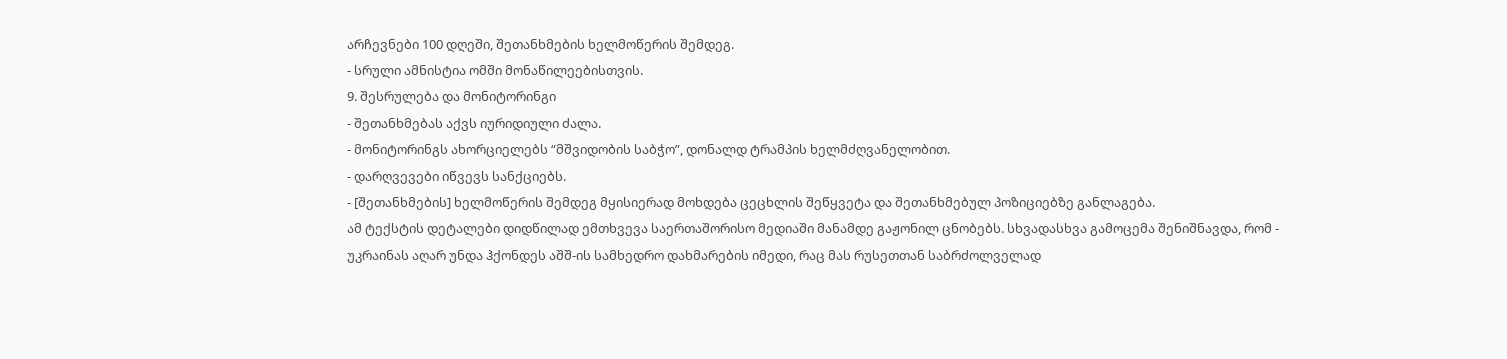არჩევნები 100 დღეში, შეთანხმების ხელმოწერის შემდეგ.
- სრული ამნისტია ომში მონაწილეებისთვის.
9. შესრულება და მონიტორინგი
- შეთანხმებას აქვს იურიდიული ძალა.
- მონიტორინგს ახორციელებს “მშვიდობის საბჭო”, დონალდ ტრამპის ხელმძღვანელობით.
- დარღვევები იწვევს სანქციებს.
- [შეთანხმების] ხელმოწერის შემდეგ მყისიერად მოხდება ცეცხლის შეწყვეტა და შეთანხმებულ პოზიციებზე განლაგება.
ამ ტექსტის დეტალები დიდწილად ემთხვევა საერთაშორისო მედიაში მანამდე გაჟონილ ცნობებს. სხვადასხვა გამოცემა შენიშნავდა, რომ - უკრაინას აღარ უნდა ჰქონდეს აშშ-ის სამხედრო დახმარების იმედი, რაც მას რუსეთთან საბრძოლველად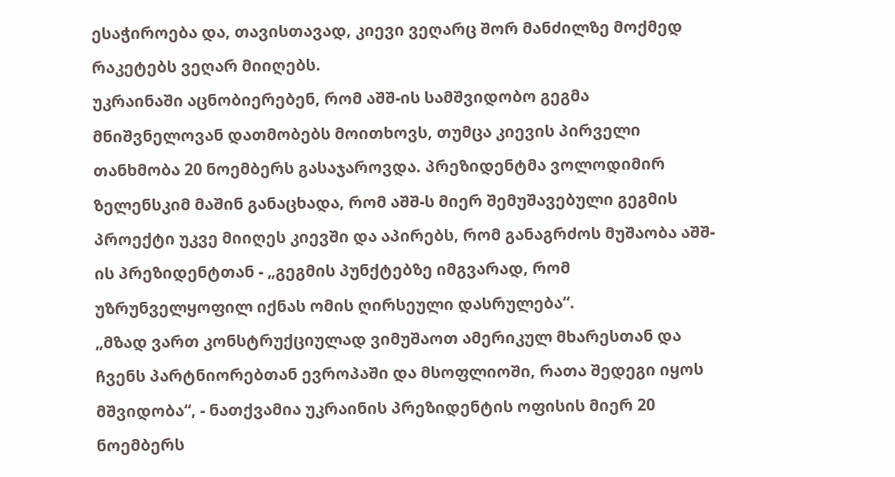ესაჭიროება და, თავისთავად, კიევი ვეღარც შორ მანძილზე მოქმედ რაკეტებს ვეღარ მიიღებს.
უკრაინაში აცნობიერებენ, რომ აშშ-ის სამშვიდობო გეგმა მნიშვნელოვან დათმობებს მოითხოვს, თუმცა კიევის პირველი თანხმობა 20 ნოემბერს გასაჯაროვდა. პრეზიდენტმა ვოლოდიმირ ზელენსკიმ მაშინ განაცხადა, რომ აშშ-ს მიერ შემუშავებული გეგმის პროექტი უკვე მიიღეს კიევში და აპირებს, რომ განაგრძოს მუშაობა აშშ-ის პრეზიდენტთან - „გეგმის პუნქტებზე იმგვარად, რომ უზრუნველყოფილ იქნას ომის ღირსეული დასრულება“.
„მზად ვართ კონსტრუქციულად ვიმუშაოთ ამერიკულ მხარესთან და ჩვენს პარტნიორებთან ევროპაში და მსოფლიოში, რათა შედეგი იყოს მშვიდობა“, - ნათქვამია უკრაინის პრეზიდენტის ოფისის მიერ 20 ნოემბერს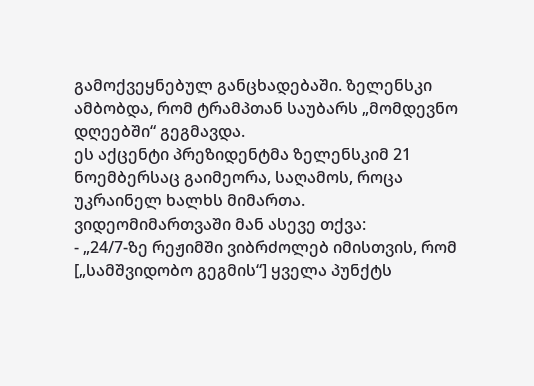გამოქვეყნებულ განცხადებაში. ზელენსკი ამბობდა, რომ ტრამპთან საუბარს „მომდევნო დღეებში“ გეგმავდა.
ეს აქცენტი პრეზიდენტმა ზელენსკიმ 21 ნოემბერსაც გაიმეორა, საღამოს, როცა უკრაინელ ხალხს მიმართა.
ვიდეომიმართვაში მან ასევე თქვა:
- „24/7-ზე რეჟიმში ვიბრძოლებ იმისთვის, რომ [„სამშვიდობო გეგმის“] ყველა პუნქტს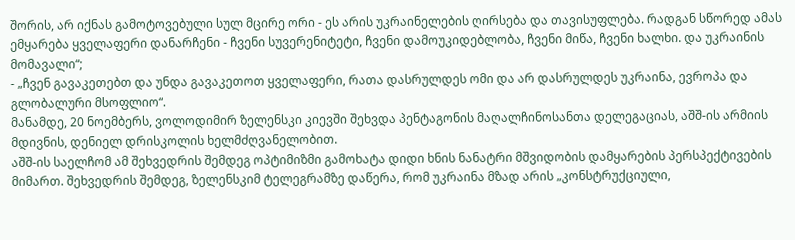შორის, არ იქნას გამოტოვებული სულ მცირე ორი - ეს არის უკრაინელების ღირსება და თავისუფლება. რადგან სწორედ ამას ემყარება ყველაფერი დანარჩენი - ჩვენი სუვერენიტეტი, ჩვენი დამოუკიდებლობა, ჩვენი მიწა, ჩვენი ხალხი. და უკრაინის მომავალი“;
- „ჩვენ გავაკეთებთ და უნდა გავაკეთოთ ყველაფერი, რათა დასრულდეს ომი და არ დასრულდეს უკრაინა, ევროპა და გლობალური მსოფლიო“.
მანამდე, 20 ნოემბერს, ვოლოდიმირ ზელენსკი კიევში შეხვდა პენტაგონის მაღალჩინოსანთა დელეგაციას, აშშ-ის არმიის მდივნის, დენიელ დრისკოლის ხელმძღვანელობით.
აშშ-ის საელჩომ ამ შეხვედრის შემდეგ ოპტიმიზმი გამოხატა დიდი ხნის ნანატრი მშვიდობის დამყარების პერსპექტივების მიმართ. შეხვედრის შემდეგ, ზელენსკიმ ტელეგრამზე დაწერა, რომ უკრაინა მზად არის „კონსტრუქციული,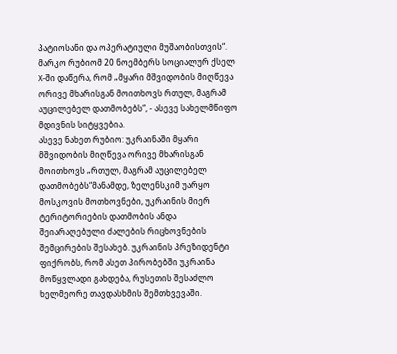პატიოსანი და ოპერატიული მუშაობისთვის“.
მარკო რუბიომ 20 ნოემბერს სოციალურ ქსელ X-ში დაწერა, რომ „მყარი მშვიდობის მიღწევა ორივე მხარისგან მოითხოვს რთულ, მაგრამ აუცილებელ დათმობებს“, - ასევე სახელმწიფო მდივნის სიტყვებია.
ასევე ნახეთ რუბიო: უკრაინაში მყარი მშვიდობის მიღწევა ორივე მხარისგან მოითხოვს „რთულ, მაგრამ აუცილებელ დათმობებს“მანამდე, ზელენსკიმ უარყო მოსკოვის მოთხოვნები, უკრაინის მიერ ტერიტორიების დათმობის ანდა შეიარაღებული ძალების რიცხოვნების შემცირების შესახებ. უკრაინის პრეზიდენტი ფიქრობს, რომ ასეთ პირობებში უკრაინა მოწყვლადი გახდება, რუსეთის შესაძლო ხელმეორე თავდასხმის შემთხვევაში.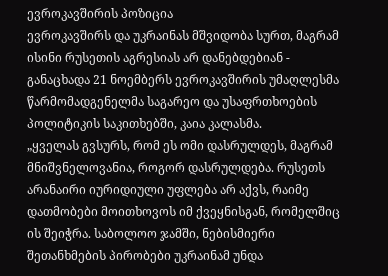ევროკავშირის პოზიცია
ევროკავშირს და უკრაინას მშვიდობა სურთ, მაგრამ ისინი რუსეთის აგრესიას არ დანებდებიან - განაცხადა 21 ნოემბერს ევროკავშირის უმაღლესმა წარმომადგენელმა საგარეო და უსაფრთხოების პოლიტიკის საკითხებში, კაია კალასმა.
„ყველას გვსურს, რომ ეს ომი დასრულდეს, მაგრამ მნიშვნელოვანია, როგორ დასრულდება. რუსეთს არანაირი იურიდიული უფლება არ აქვს, რაიმე დათმობები მოითხოვოს იმ ქვეყნისგან, რომელშიც ის შეიჭრა. საბოლოო ჯამში, ნებისმიერი შეთანხმების პირობები უკრაინამ უნდა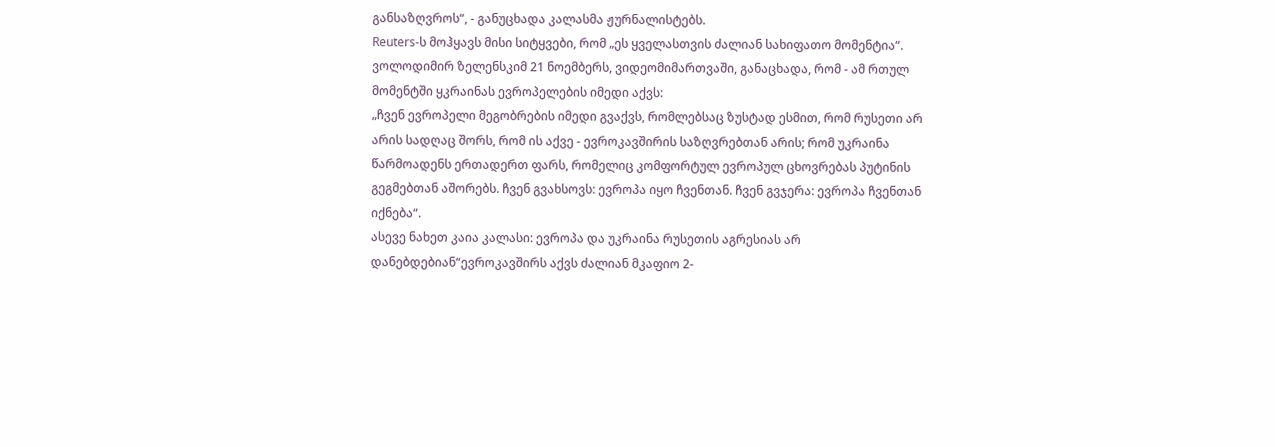განსაზღვროს“, - განუცხადა კალასმა ჟურნალისტებს.
Reuters-ს მოჰყავს მისი სიტყვები, რომ „ეს ყველასთვის ძალიან სახიფათო მომენტია“.
ვოლოდიმირ ზელენსკიმ 21 ნოემბერს, ვიდეომიმართვაში, განაცხადა, რომ - ამ რთულ მომენტში ყკრაინას ევროპელების იმედი აქვს:
„ჩვენ ევროპელი მეგობრების იმედი გვაქვს, რომლებსაც ზუსტად ესმით, რომ რუსეთი არ არის სადღაც შორს, რომ ის აქვე - ევროკავშირის საზღვრებთან არის; რომ უკრაინა წარმოადენს ერთადერთ ფარს, რომელიც კომფორტულ ევროპულ ცხოვრებას პუტინის გეგმებთან აშორებს. ჩვენ გვახსოვს: ევროპა იყო ჩვენთან. ჩვენ გვჯერა: ევროპა ჩვენთან იქნება“.
ასევე ნახეთ კაია კალასი: ევროპა და უკრაინა რუსეთის აგრესიას არ დანებდებიან“ევროკავშირს აქვს ძალიან მკაფიო 2-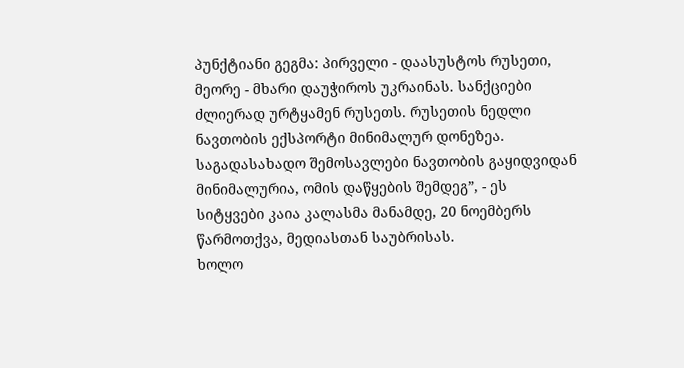პუნქტიანი გეგმა: პირველი - დაასუსტოს რუსეთი, მეორე - მხარი დაუჭიროს უკრაინას. სანქციები ძლიერად ურტყამენ რუსეთს. რუსეთის ნედლი ნავთობის ექსპორტი მინიმალურ დონეზეა. საგადასახადო შემოსავლები ნავთობის გაყიდვიდან მინიმალურია, ომის დაწყების შემდეგ”, - ეს სიტყვები კაია კალასმა მანამდე, 20 ნოემბერს წარმოთქვა, მედიასთან საუბრისას.
ხოლო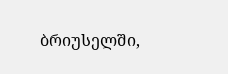ბრიუსელში,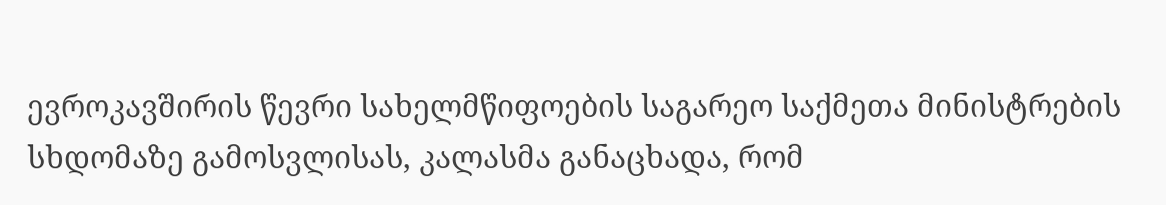ევროკავშირის წევრი სახელმწიფოების საგარეო საქმეთა მინისტრების სხდომაზე გამოსვლისას, კალასმა განაცხადა, რომ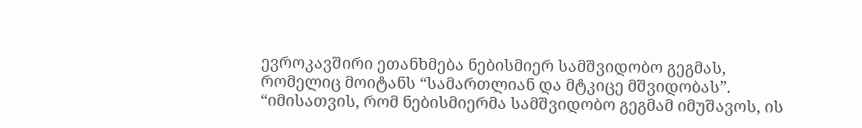ევროკავშირი ეთანხმება ნებისმიერ სამშვიდობო გეგმას, რომელიც მოიტანს “სამართლიან და მტკიცე მშვიდობას”.
“იმისათვის, რომ ნებისმიერმა სამშვიდობო გეგმამ იმუშავოს, ის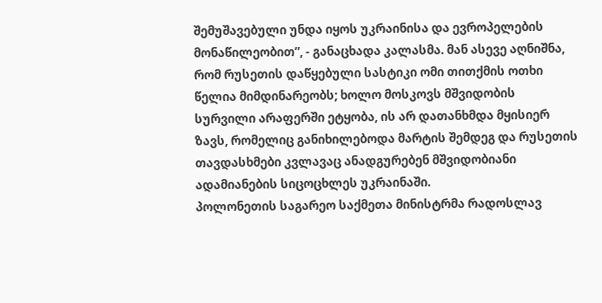შემუშავებული უნდა იყოს უკრაინისა და ევროპელების მონაწილეობით”, - განაცხადა კალასმა. მან ასევე აღნიშნა, რომ რუსეთის დაწყებული სასტიკი ომი თითქმის ოთხი წელია მიმდინარეობს; ხოლო მოსკოვს მშვიდობის სურვილი არაფერში ეტყობა, ის არ დათანხმდა მყისიერ ზავს, რომელიც განიხილებოდა მარტის შემდეგ და რუსეთის თავდასხმები კვლავაც ანადგურებენ მშვიდობიანი ადამიანების სიცოცხლეს უკრაინაში.
პოლონეთის საგარეო საქმეთა მინისტრმა რადოსლავ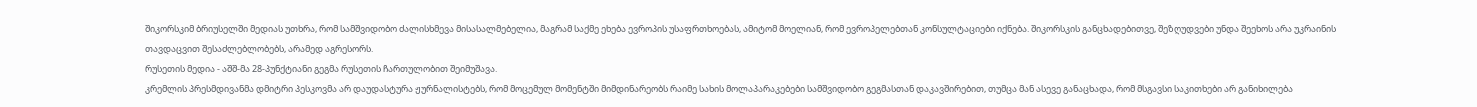შიკორსკიმ ბრიუსელში მედიას უთხრა, რომ სამშვიდობო ძალისხმევა მისასალმებელია, მაგრამ საქმე ეხება ევროპის უსაფრთხოებას, ამიტომ მოელიან, რომ ევროპელებთან კონსულტაციები იქნება. შიკორსკის განცხადებითვე, შეზღუდვები უნდა შეეხოს არა უკრაინის თავდაცვით შესაძლებლობებს, არამედ აგრესორს.
რუსეთის მედია - აშშ-მა 28-პუნქტიანი გეგმა რუსეთის ჩართულობით შეიმუშავა.
კრემლის პრესმდივანმა დმიტრი პესკოვმა არ დაუდასტურა ჟურნალისტებს, რომ მოცემულ მომენტში მიმდინარეობს რაიმე სახის მოლაპარაკებები სამშვიდობო გეგმასთან დაკავშირებით, თუმცა მან ასევე განაცხადა, რომ მსგავსი საკითხები არ განიხილება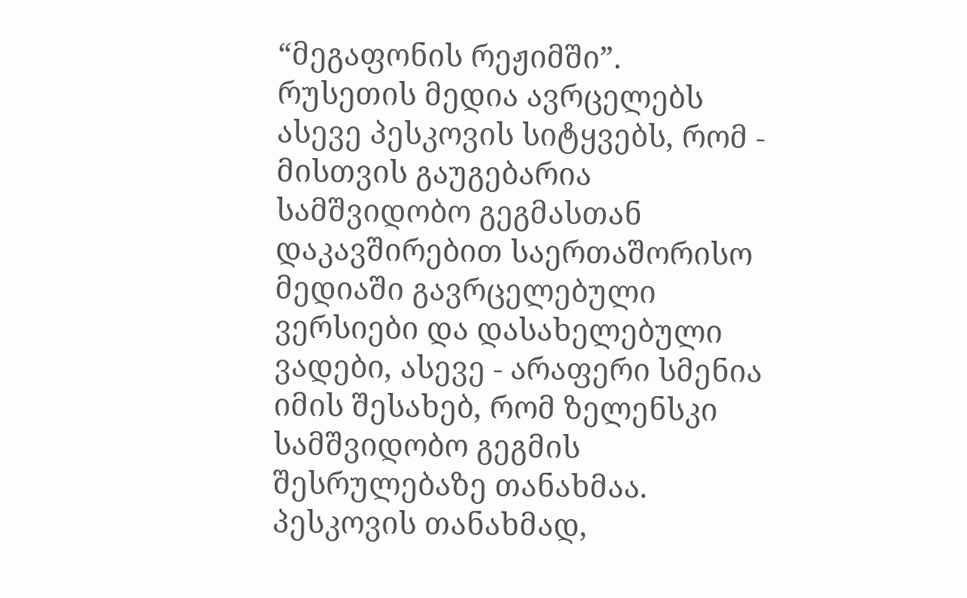“მეგაფონის რეჟიმში”.
რუსეთის მედია ავრცელებს ასევე პესკოვის სიტყვებს, რომ - მისთვის გაუგებარია სამშვიდობო გეგმასთან დაკავშირებით საერთაშორისო მედიაში გავრცელებული ვერსიები და დასახელებული ვადები, ასევე - არაფერი სმენია იმის შესახებ, რომ ზელენსკი სამშვიდობო გეგმის შესრულებაზე თანახმაა.
პესკოვის თანახმად,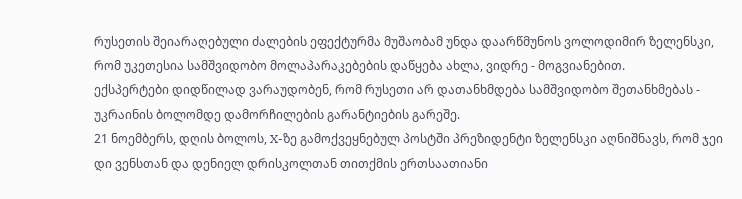რუსეთის შეიარაღებული ძალების ეფექტურმა მუშაობამ უნდა დაარწმუნოს ვოლოდიმირ ზელენსკი, რომ უკეთესია სამშვიდობო მოლაპარაკებების დაწყება ახლა, ვიდრე - მოგვიანებით.
ექსპერტები დიდწილად ვარაუდობენ, რომ რუსეთი არ დათანხმდება სამშვიდობო შეთანხმებას - უკრაინის ბოლომდე დამორჩილების გარანტიების გარეშე.
21 ნოემბერს, დღის ბოლოს, X-ზე გამოქვეყნებულ პოსტში პრეზიდენტი ზელენსკი აღნიშნავს, რომ ჯეი დი ვენსთან და დენიელ დრისკოლთან თითქმის ერთსაათიანი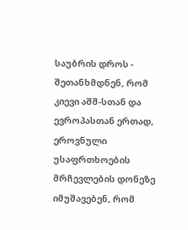საუბრის დროს - შეთანხმდნენ, რომ კიევი აშშ-სთან და ევროპასთან ერთად, ეროვნული უსაფრთხოების მრჩევლების დონეზე იმუშავებენ, რომ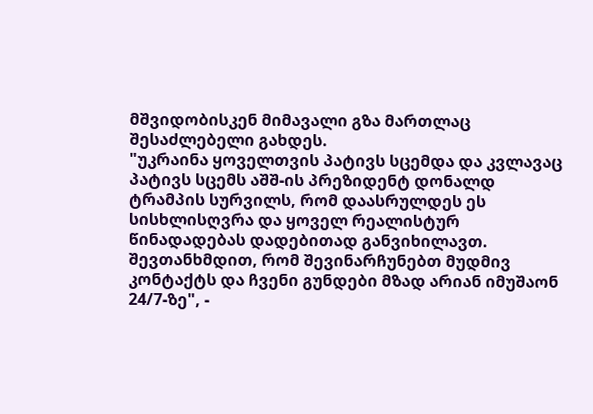მშვიდობისკენ მიმავალი გზა მართლაც შესაძლებელი გახდეს.
"უკრაინა ყოველთვის პატივს სცემდა და კვლავაც პატივს სცემს აშშ-ის პრეზიდენტ დონალდ ტრამპის სურვილს, რომ დაასრულდეს ეს სისხლისღვრა და ყოველ რეალისტურ წინადადებას დადებითად განვიხილავთ. შევთანხმდით, რომ შევინარჩუნებთ მუდმივ კონტაქტს და ჩვენი გუნდები მზად არიან იმუშაონ 24/7-ზე", -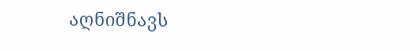აღნიშნავს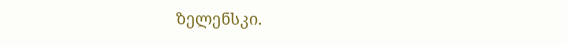ზელენსკი.